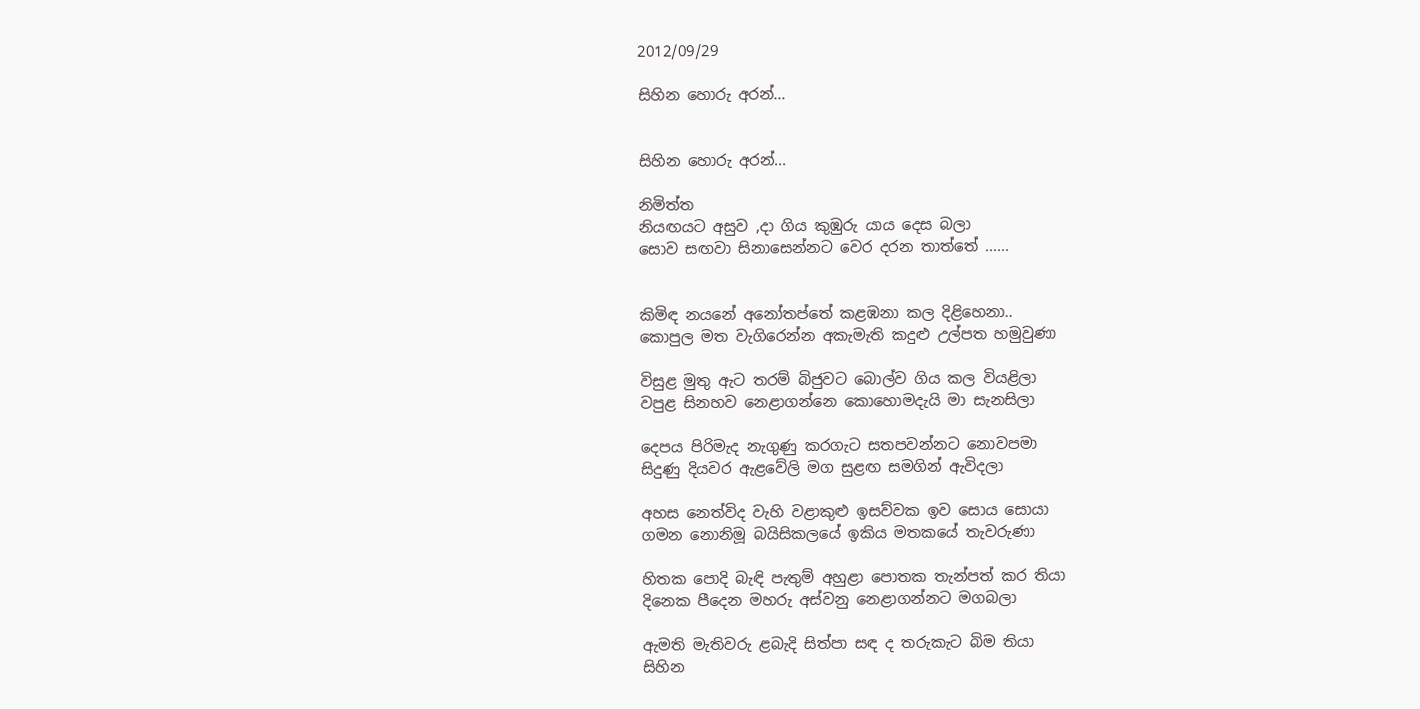2012/09/29

සිහින හොරු අරන්...


සිහින හොරු අරන්...

නිමිත්ත
නියඟයට අසුව ,දා ගිය කුඹුරු යාය දෙස බලා
සොව සඟවා සිනාසෙන්නට වෙර දරන තාත්තේ ......


කිමිඳ නයනේ අනෝතප්තේ කළඹනා කල දිළිහෙනා..
කොපුල මත වැගිරෙන්න අකැමැති කදුළු උල්පත හමුවුණා

විසුළ මුතු ඇට තරම් බිජුවට බොල්ව ගිය කල වියළිලා
වපුළ සිනහව නෙළාගන්නෙ කොහොමදැයි මා සැනසිලා

දෙපය පිරිමැද නැගුණු කරගැට සතපවන්නට නොවපමා
සිදුණු දියවර ඇළවේලි මග සුළඟ සමගින් ඇවිදලා

අහස නෙත්විද වැහි වළාකුළු ඉසව්වක ඉව සොය සොයා
ගමන නොනිමූ බයිසිකලයේ ඉකිය මතකයේ තැවරුණා

හිතක පොදි බැඳි පැතුම් අහුළා පොතක තැන්පත් කර තියා
දිනෙක පීදෙන මහරු අස්වනු නෙළාගන්නට මගබලා

ඇමති මැතිවරු ළබැදි සිත්පා සඳ ද තරුකැට බිම තියා
සිහින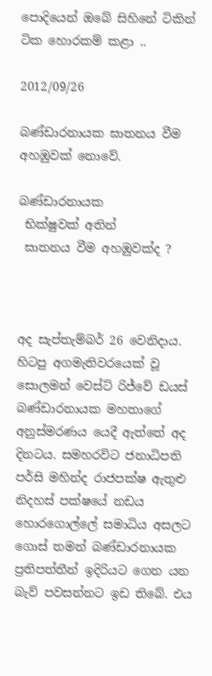පොදියෙන් ඔබේ සිහිනේ ටිකින් ටික හොරකම් කළා ..

2012/09/26

බණ්ඩාරනායක ඝාතනය වීම අහඹුවක් නොවේ.

බණ්ඩාරනායක
 භික්ෂුවක් අතින්
 ඝාතනය වීම අහඹුවක්ද ?



අද සැප්තැම්බර් 26 වෙනිදාය. හිටපු අගමැතිවරයෙක් වූ සොලමන් වෙස්ට් රිජ්වේ ඩයස් බණ්ඩාරනායක මහතාගේ අනුස්මරණය යෙදී ඇත්තේ අද දිනටය. සමහරවිට ජනාධිපති පර්සි මහින්ද රාජපක්ෂ ඇතුළු නිදහස් පක්ෂයේ නඩය හොරගොල්ලේ සමාධිය අසලට ගොස් තමන් බණ්ඩාරනායක ප්‍රතිපත්තීන් ඉදිරියට ගෙන යන බැව් පවසන්නට ඉඩ තිබේ. එය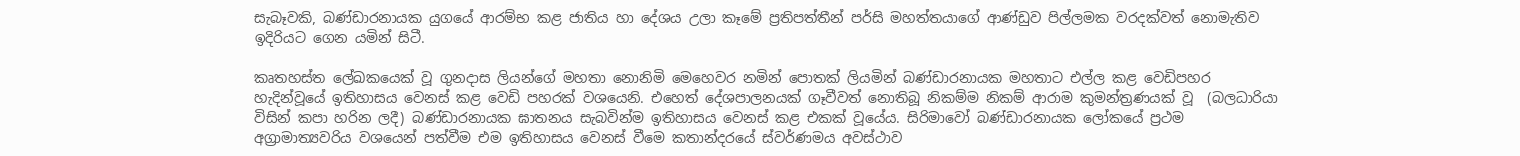සැබෑවකි, බණ්ඩාරනායක යුගයේ ආරම්භ කළ ජාතිය හා දේශය උලා කෑමේ ප්‍රතිපත්තීන් පර්සි මහත්තයාගේ ආණ්ඩුව පිල්ලමක වරදක්වත් නොමැතිව ඉදිරියට ගෙන යමින් සිටී.

කෘතහස්ත ලේඛකයෙක් වූ ගුනදාස ලියන්ගේ මහතා නොනිමි මෙහෙවර නමින් පොතක් ලියමින් බණ්ඩාරනායක මහතාට එල්ල කළ වෙඩිපහර හැදින්වූයේ ඉතිහාසය වෙනස් කළ වෙඩි පහරක් වශයෙනි. එහෙත් දේශපාලනයක් ගෑවීවත් නොතිබූ නිකම්ම නිකම් ආරාම කුමන්ත්‍රණයක් වූ  (බලධාරියා විසින් කපා හරින ලදී) බණ්ඩාරනායක ඝාතනය සැබවින්ම ඉතිහාසය වෙනස් කළ එකක් වූයේය. සිරිමාවෝ බණ්ඩාරනායක ලෝකයේ ප්‍රථම අග්‍රාමාත්‍යවරිය වශයෙන් පත්වීම එම ඉතිහාසය වෙනස් වීමෙ කතාන්දරයේ ස්වර්ණමය අවස්ථාව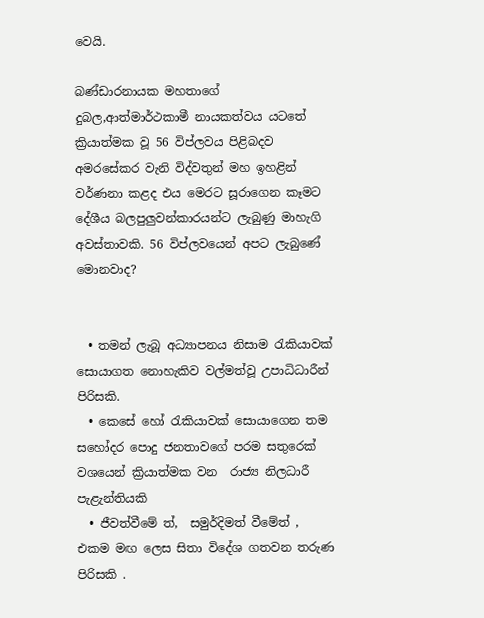වෙයි.

බණ්ඩාරනායක මහතාගේ දුබල,ආත්මාර්ථකාමී නායකත්වය යටතේ ක්‍රියාත්මක වූ 56 විප්ලවය පිළිබදව අමරසේකර වැනි විද්වතුන් මහ ඉහළින් වර්ණනා කළද එය මෙරට සූරාගෙන කෑමට දේශීය බලපුලුවන්කාරයන්ට ලැබුණු මාහැගි අවස්තාවකි. 56 විප්ලවයෙන් අපට ලැබුණේ මොනවාද?


  • තමන් ලැබූ අධ්‍යාපනය නිසාම රැකියාවක් සොයාගත නොහැකිව වල්මත්වූ උපාධිධාරීන් පිරිසකි.
  • කෙසේ හෝ රැකියාවක් සොයාගෙන තම සහෝදර පොදු ජනතාවගේ පරම සතුරෙක් වශයෙන් ක්‍රියාත්මක වන  රාජ්‍ය නිලධාරී පැළැන්තියකි
  • ජීවත්වීමේ ත්,  සමුර්දිමත් වීමේත් ,  එකම මඟ ලෙස සිතා විදේශ ගතවන තරුණ පිරිසකි .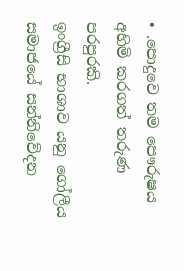• .පොදුවෙ තම පෞරුෂය අහිමි කරගත් තරුණ පරපුරකි.
ඉංග්‍රීසි භාශාව යනු ගෝලීය සමාජයේ සන්නිවේදන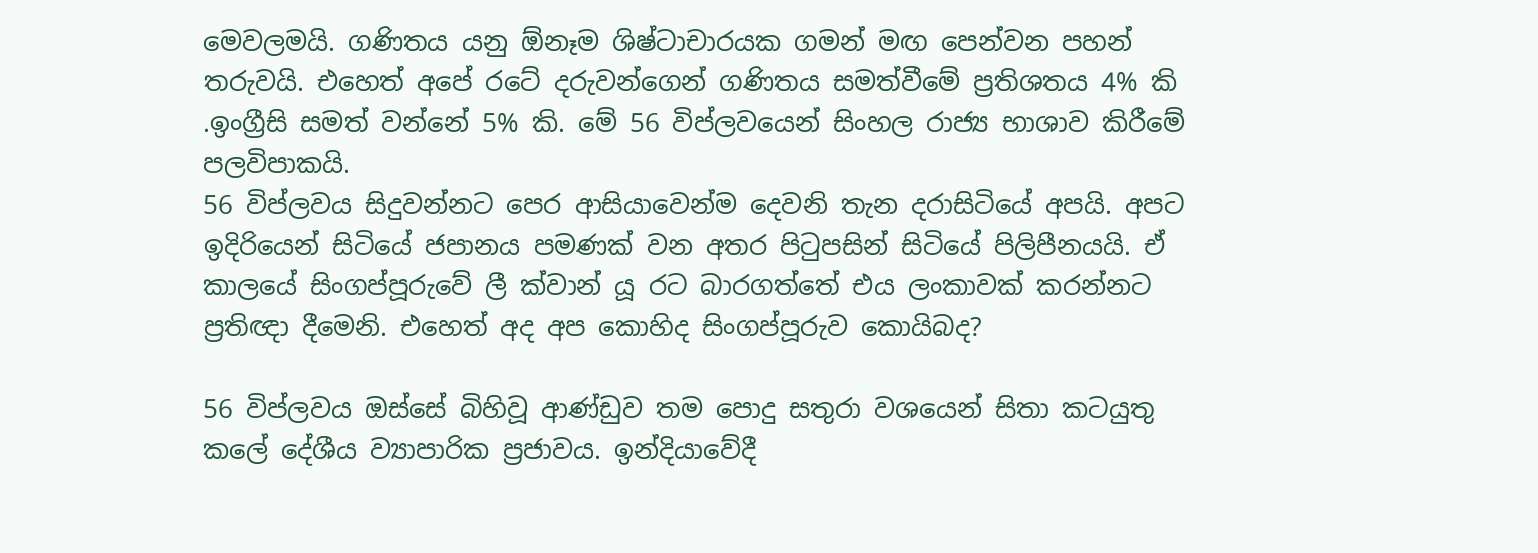මෙවලමයි. ගණිතය යනු ඕනෑම ශිෂ්ටාචාරයක ගමන් මඟ පෙන්වන පහන් තරුවයි. එහෙත් අපේ රටේ දරුවන්ගෙන් ගණිතය සමත්වීමේ ප්‍රතිශතය 4% කි .ඉංග්‍රීසි සමත් වන්නේ 5% කි. මේ 56 විප්ලවයෙන් සිංහල රාජ්‍ය භාශාව කිරීමේ පලවිපාකයි.
56 විප්ලවය සිදුවන්නට පෙර ආසියාවෙන්ම දෙවනි තැන දරාසිටියේ අපයි. අපට ඉදිරියෙන් සිටියේ ජපානය පමණක් වන අතර පිටුපසින් සිටියේ පිලිපීනයයි. ඒ කාලයේ සිංගප්පූරුවේ ලී ක්වාන් යූ රට බාරගත්තේ එය ලංකාවක් කරන්නට ප්‍රතිඥා දීමෙනි. එහෙත් අද අප කොහිද සිංගප්පූරුව කොයිබද?

56 විප්ලවය ඔස්සේ බිහිවූ ආණ්ඩුව තම පොදු සතුරා වශයෙන් සිතා කටයුතු කලේ දේශීය ව්‍යාපාරික ප්‍රජාවය. ඉන්දියාවේදී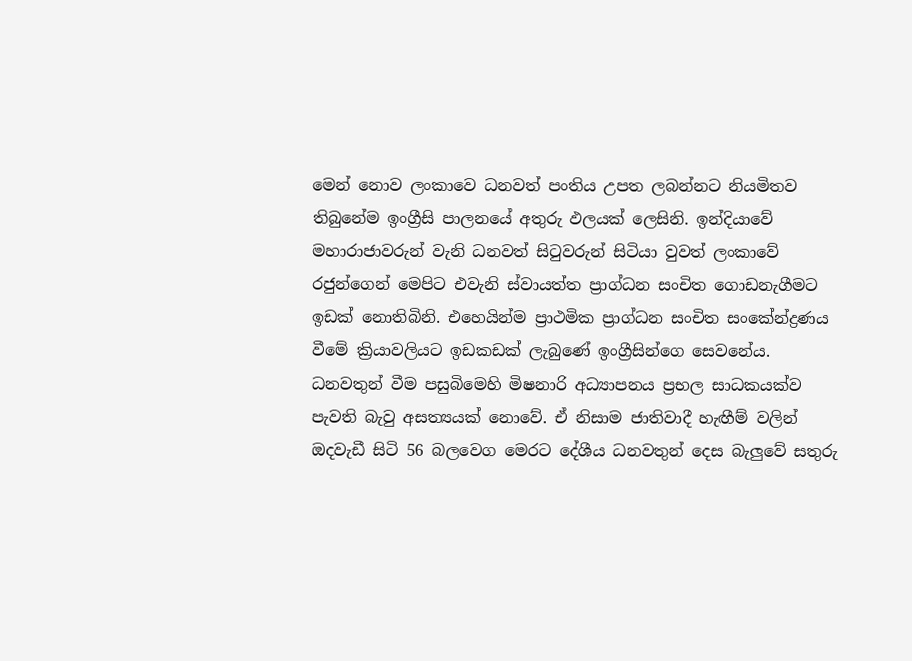මෙන් නොව ලංකාවෙ ධනවත් පංතිය උපත ලබන්නට නියමිතව තිබුනේම ඉංග්‍රීසි පාලනයේ අතුරු ඵලයක් ලෙසිනි. ඉන්දියාවේ මහාරාජාවරුන් වැනි ධනවත් සිටුවරුන් සිටියා වුවත් ලංකාවේ රජුන්ගෙන් මෙපිට එවැනි ස්වායත්ත ප්‍රාග්ධන සංචිත ගොඩනැගීමට ඉඩක් නොතිබිනි. එහෙයින්ම ප්‍රාථමික ප්‍රාග්ධන සංචිත සංකේන්ද්‍රණය වීමේ ක්‍රියාවලියට ඉඩකඩක් ලැබුණේ ඉංග්‍රීසින්ගෙ සෙවනේය. ධනවතුන් වීම පසුබිමෙහි මිෂනාරි අධ්‍යාපනය ප්‍රභල සාධකයක්ව පැවති බැවු අසත්‍යයක් නොවේ. ඒ නිසාම ජාතිවාදී හැඟීම් වලින් ඔදවැඩී සිටි 56 බලවෙග මෙරට දේශීය ධනවතුන් දෙස බැලුවේ සතුරු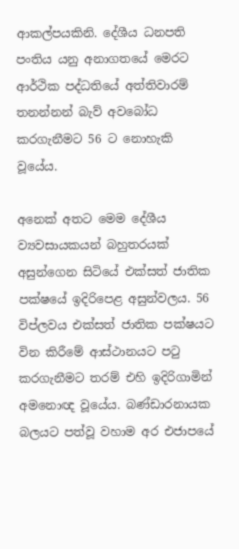ආකල්පයකිනි. දේශීය ධනපති පංතිය යනු අනාගතයේ මෙරට ආර්ථික පද්ධතියේ අත්තිවාරම් තනන්නන් බැව් අවබෝධ කරගැනීමට 56 ට නොහැකි වූයේය.

අනෙක් අතට මෙම දේශීය ව්‍යවසායකයන් බහුතරයක් අසුන්ගෙන සිටියේ එක්සත් ජාතික පක්ෂයේ ඉදිරිපෙළ අසුන්වලය. 56 විප්ලවය එක්සත් ජාතික පක්ෂයට වින කිරීමේ ආස්ථානයට පටු කරගැනීමට තරම් එහි ඉදිරිගාමින් අමනොඥ වූයේය. බණ්ඩාරනායක බලයට පත්වූ වහාම අර එජාපයේ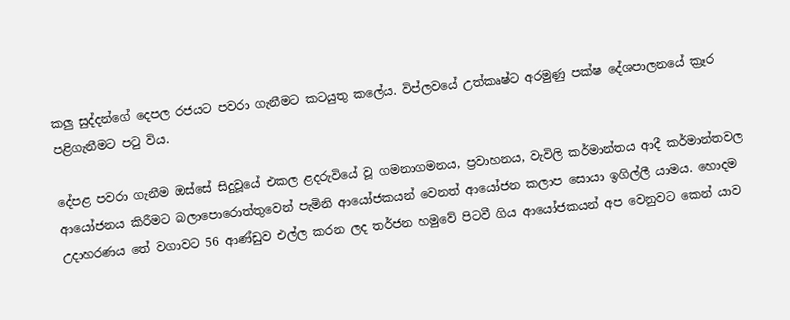කලු සුද්දන්ගේ දෙපල රජයට පවරා ගැනීමට කටයුතු කලේය. විප්ලවයේ උත්කෘෂ්ට අරමුණු පක්ෂ දේශපාලනයේ ක්‍රෑර පළිගැනීමට පටු විය.

දේපළ පවරා ගැනීම ඔස්සේ සිදුවූයේ එකල ළදරුවියේ වූ ගමනාගමනය, ප්‍රවාහනය, වැවිලි කර්මාන්තය ආදී කර්මාන්තවල ආයෝජනය කිරීමට බලාපොරොත්තුවෙන් පැමිනි ආයෝජකයන් වෙනත් ආයෝජන කලාප සොයා ඉගිල්ලී යාමය. හොදම උදාහරණය තේ වගාවට 56 ආණ්ඩුව එල්ල කරන ලද තර්ජන හමුවේ පිටවී ගිය ආයෝජකයන් අප වෙනුවට කෙන් යාව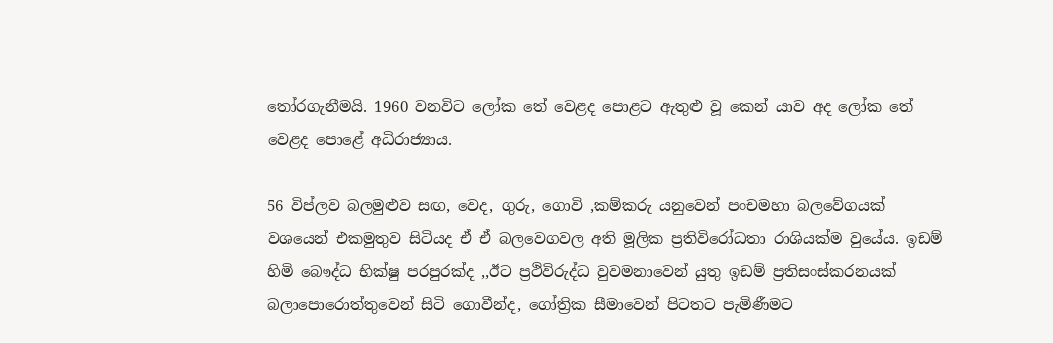තෝරගැනීමයි. 1960 වනවිට ලෝක තේ වෙළද පොළට ඇතුළු වූ කෙන් යාව අද ලෝක තේ වෙළද පොළේ අධිරාජ්‍යාය.

56 විප්ලව බලමුළුව සඟ, වෙද, ගුරු, ගොවි ,කම්කරු යනුවෙන් පංචමහා බලවේගයක් වශයෙන් එකමුතුව සිටියද ඒ ඒ බලවෙගවල අති මූලික ප්‍රතිවිරෝධතා රාශියක්ම වුයේය. ඉඩම් හිමි බෞද්ධ භික්ෂු පරපුරක්ද ,,ඊට ප්‍රථිවිරුද්ධ වුවමනාවෙන් යුතු ඉඩම් ප්‍රතිසංස්කරනයක් බලාපොරොත්තුවෙන් සිටි ගොවීන්ද, ගෝත්‍රික සීමාවෙන් පිටතට පැමිණීමට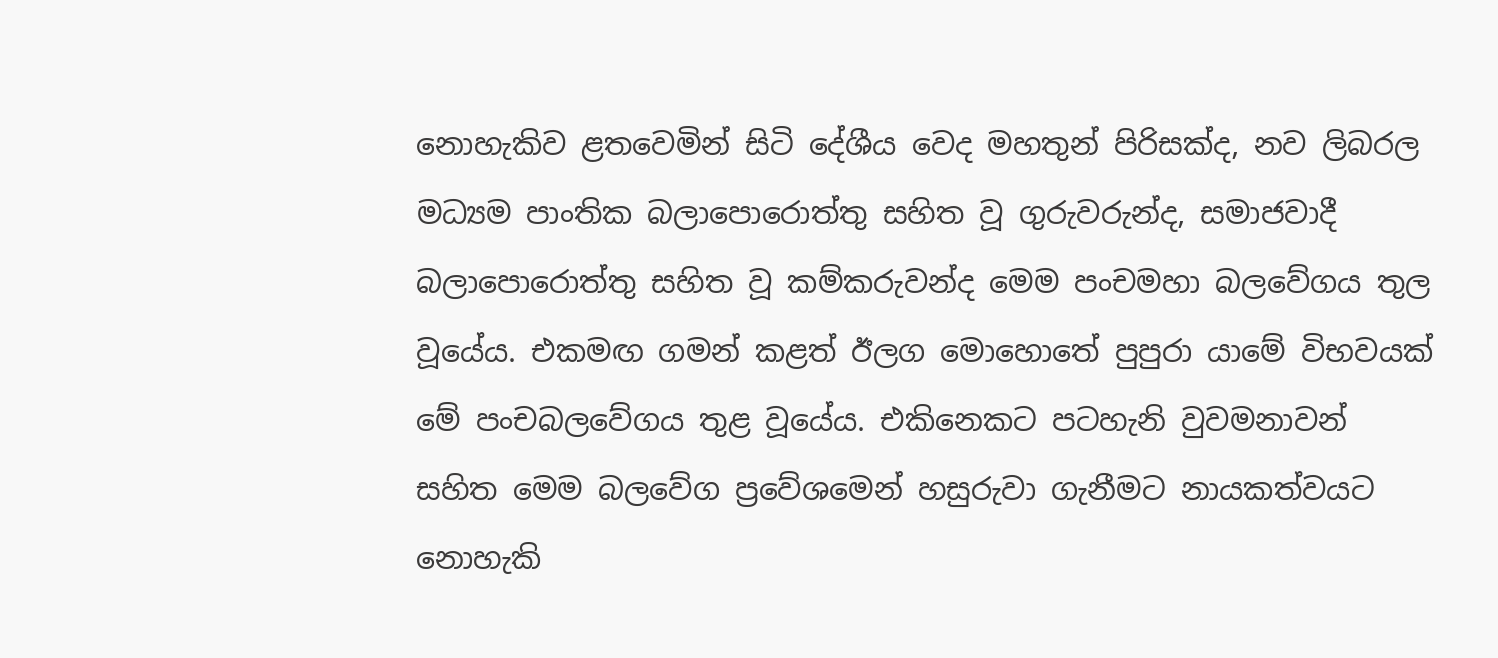නොහැකිව ළතවෙමින් සිටි දේශීය වෙද මහතුන් පිරිසක්ද, නව ලිබරල මධ්‍යම පාංතික බලාපොරොත්තු සහිත වූ ගුරුවරුන්ද, සමාජවාදී බලාපොරොත්තු සහිත වූ කම්කරුවන්ද මෙම පංචමහා බලවේගය තුල වූයේය. එකමඟ ගමන් කළත් ඊලග මොහොතේ පුපුරා යාමේ විභවයක් මේ පංචබලවේගය තුළ වූයේය. එකිනෙකට පටහැනි වුවමනාවන් සහිත මෙම බලවේග ප්‍රවේශමෙන් හසුරුවා ගැනීමට නායකත්වයට නොහැකි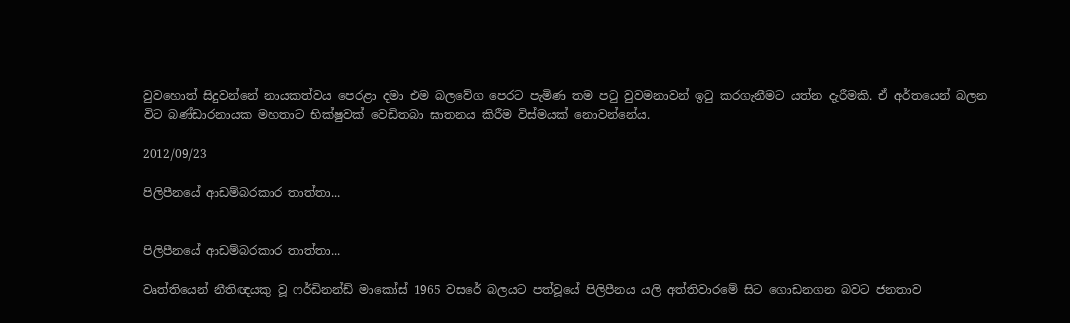වුවහොත් සිදුවන්නේ නායකත්වය පෙරළා දමා එම බලවේග පෙරට පැමිණ තම පටු වුවමනාවන් ඉටු කරගැනීමට යත්න දැරීමකි. ඒ අර්තයෙන් බලන විට බණ්ඩාරනායක මහතාට භික්ෂුවක් වෙඩිතබා ඝාතනය කිරීම විස්මයක් නොවන්නේය.

2012/09/23

පිලිපීනයේ ආඩම්බරකාර තාත්තා...


පිලිපීනයේ ආඩම්බරකාර තාත්තා...

වෘත්තියෙන් නීතිඥයකු වූ ෆර්ඩිනන්ඩ් මාකෝස් 1965 වසරේ බලයට පත්වූයේ පිලිපීනය යලි අත්තිවාරමේ සිට ගොඩනගන බවට ජනතාව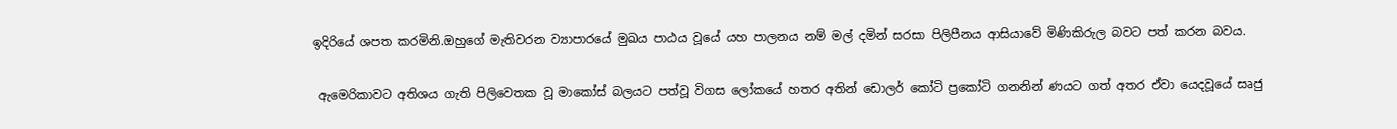ඉදිරියේ ශපත කරමිනි.ඔහුගේ මැතිවරන ව්‍යාපාරයේ මුඛය පාඨය වූයේ යහ පාලනය නම් මල් දමින් සරසා පිලිපීනය ආසියාවේ මිණිකිරුල බවට පත් කරන බවය.

 ඇමෙරිකාවට අතිශය ගැති පිලිවෙතක වූ මාකෝස් බලයට පත්වූ විගස ලෝකයේ හතර අතින් ඩොලර් කෝටි ප්‍රකෝටි ගනනින් ණයට ගත් අතර ඒවා යෙදවූයේ සෘජු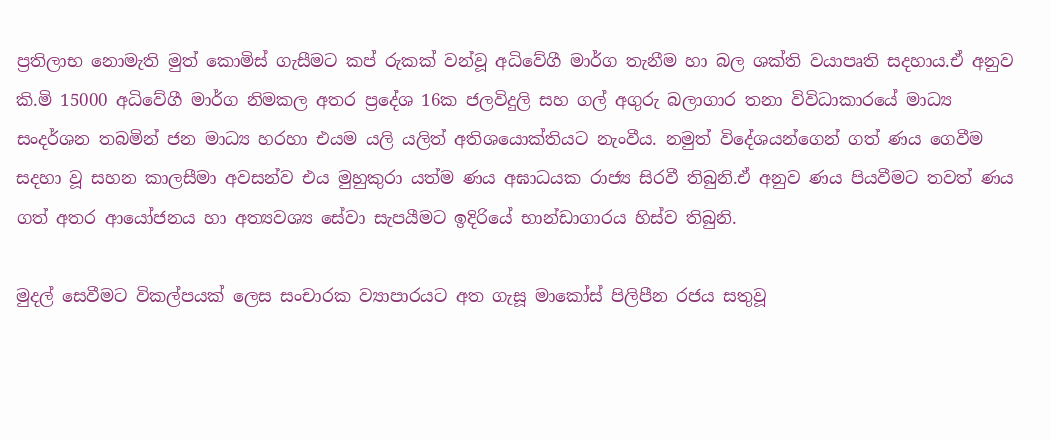ප්‍රතිලාභ නොමැති මුත් කොමිස් ගැසීමට කප් රුකක් වන්වූ අධිවේගී මාර්ග තැනීම හා බල ශක්ති වයාපෘති සදහාය.ඒ අනුව කි.මි 15000 අධිවේගී මාර්ග නිමකල අතර ප්‍රදේශ 16ක ජලවිදුලි සහ ගල් අගුරු බලාගාර තනා විවිධාකාරයේ මාධ්‍ය සංදර්ශන තබමින් ජන මාධ්‍ය හරහා එයම යලි යලිත් අතිශයොක්තියට නැංවීය. නමුත් විදේශයන්ගෙන් ගත් ණය ගෙවීම සදහා වූ සහන කාලසීමා අවසන්ව එය මුහුකුරා යත්ම ණය අඝාධයක රාජ්‍ය සිරවී තිබුනි.ඒ අනුව ණය පියවීමට තවත් ණය ගත් අතර ආයෝජනය හා අත්‍යවශ්‍ය සේවා සැපයීමට ඉදිරියේ භාන්ඩාගාරය හිස්ව තිබුනි.

මුදල් සෙවීමට විකල්පයක් ලෙස සංචාරක ව්‍යාපාරයට අත ගැසූ මාකෝස් පිලිපීන රජය සතුවූ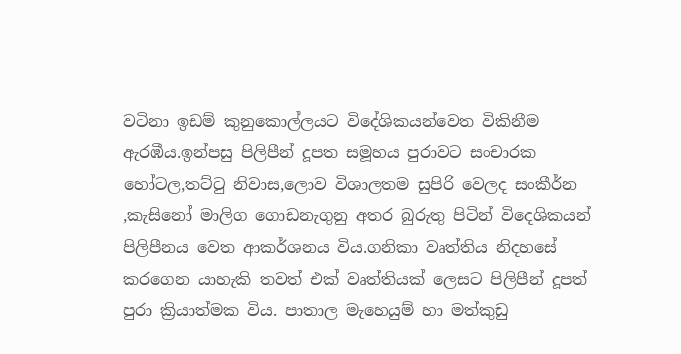වටිනා ඉඩම් කුනුකොල්ලයට විදේශිකයන්වෙත විකිනීම ඇරඹීය.ඉන්පසු පිලිපීන් දූපත සමූහය පුරාවට සංචාරක හෝටල,තට්‍ටු නිවාස,ලොව විශාලතම සුපිරි වෙලද සංකීර්න ,කැසිනෝ මාලිග ගොඩනැගුනු අතර බුරුතු පිටින් විදෙශිකයන් පිලිපීනය වෙත ආකර්ශනය විය.ගනිකා වෘත්තිය නිදහසේ කරගෙන යාහැකි තවත් එක් වෘත්තියක් ලෙසට පිලිපීන් දූපත් පුරා ක්‍රියාත්මක විය. පාතාල මැහෙයුම් හා මත්කුඩු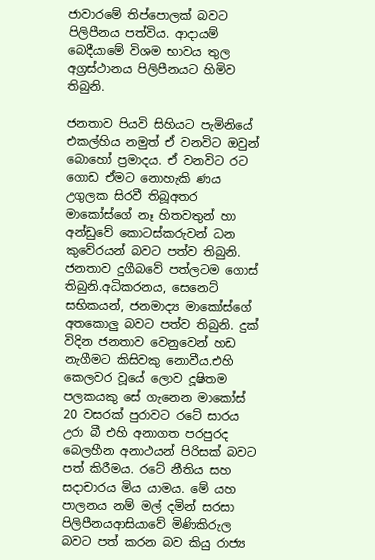ජාවාරමේ තිප්පොලක් බවට පිලිපීනය පත්විය. ආදායම් බෙදීයාමේ විශම භාවය තුල අග්‍රස්ථානය පිලිපීනයට හිමිව තිබුනි.

ජනතාව පියවි සිහියට පැමිනියේ එකල්හිය නමුත් ඒ වනවිට ඔවුන් බොහෝ ප්‍රමාදය. ඒ වනවිට රට ගොඩ ඒමට නොහැකි ණය උගුලක සිරවී තිබූඅතර මාකෝස්ගේ නෑ හිතවතුන් හා අන්ඩුවේ කොටස්කරුවන් ධන කුවේරයන් බවට පත්ව තිබුනි. ජනතාව දුගීබවේ පත්ලටම ගොස් තිබුනි.අධිකරනය, සෙනෙට් සභිකයන්, ජනමාද්‍ය මාකෝස්ගේ අතකොලු බවට පත්ව තිබුනි. දුක් විදින ජනතාව වෙනුවෙන් හඩ නැගීමට කිසිවකු නොවීය.එහි කෙලවර වූයේ ලොව දූෂිතම පලකයකු සේ ගැනෙන මාකෝස් 20 වසරක් පුරාවට රටේ සාරය උරා බී එහි අනාගත පරපුරද බෙලහීන අනාථයන් පිරිසක් බවට පත් කිරීමය. රටේ නීතිය සහ සදාචාරය මිය යාමය. මේ යහ පාලනය නම් මල් දමින් සරසා පිලිපීනයආසියාවේ මිණිකිරුල බවට පත් කරන බව කියු රාජ්‍ය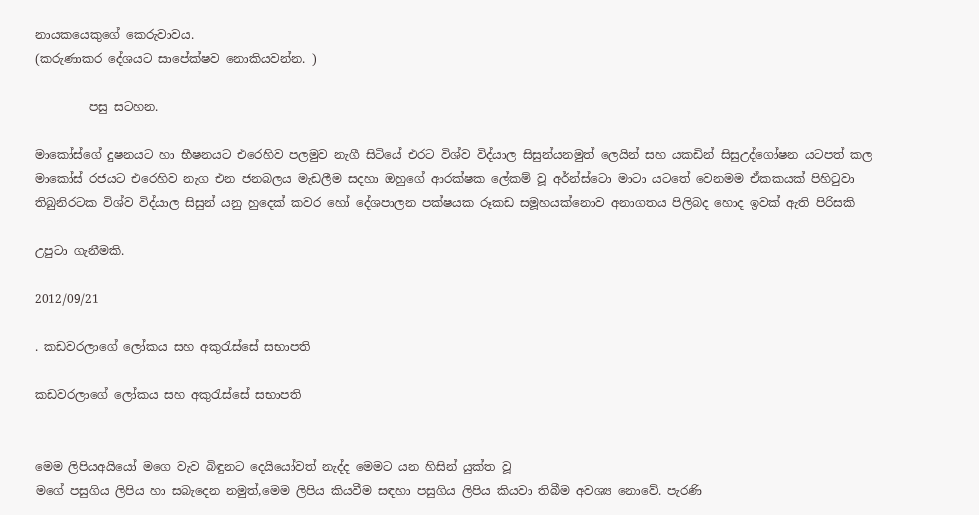නායකයෙකුගේ කෙරුවාවය.
(කරුණාකර දේශයට සාපේක්ෂව නොකියවන්න. )

         පසු සටහන.

මාකෝස්ගේ දුෂනයට හා භීෂනයට එරෙහිව පලමුව නැගී සිටියේ එරට විශ්ව විද්යාල සිසුන්යනමුත් ලෙයින් සහ යකඩින් සිසුඋද්ගෝෂන යටපත් කල මාකෝස් රජයට එරෙහිව නැග එන ජනබලය මැඩලීම සදහා ඔහුගේ ආරක්ෂක ලේකම් වූ අර්න්ස්ටො මාටා යටතේ වෙනමම ඒකකයක් පිහිටුවා තිබුනිරටක විශ්ව විද්යාල සිසුන් යනු හුදෙක් කවර හෝ දේශපාලන පක්ෂයක රූකඩ සමූහයක්නොව අනාගතය පිලිබද හොද ඉවක් ඇති පිරිසකි

උපුටා ගැනීමකි.

2012/09/21

. කඩවරලාගේ ලෝකය සහ අකුරැස්සේ සභාපති

කඩවරලාගේ ලෝකය සහ අකුරැස්සේ සභාපති


මෙම ලිපියඅයියෝ මගෙ වැව බිඳුනට දෙයියෝවත් නැද්ද මෙමට යන හිසින් යුක්ත වූ
මගේ පසුගිය ලිපිය හා සබැදෙන නමුත්,මෙම ලිපිය කියවීම සඳහා පසුගිය ලිපිය කියවා තිබීම අවශ්‍ය නොවේ. පැරණි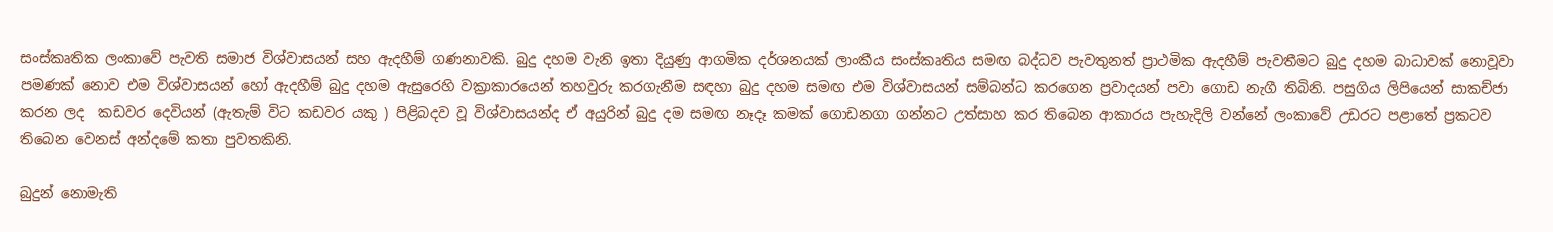සංස්කෘතික ලංකාවේ පැවති සමාජ විශ්වාසයන් සහ ඇදහීම් ගණනාවකි. බුදු දහම වැනි ඉතා දියුණු ආගමික දර්ශනයක් ලාංකීය සංස්කෘතිය සමඟ බද්ධව පැවතුනත් ප්‍රාථමික ඇදහීම් පැවතීමට බුදු දහම බාධාවක් නොවූවා පමණක් නොව එම විශ්වාසයන් හෝ ඇදහීම් බුදු දහම ඇසුරෙහි වක්‍රාකාරයෙන් තහවුරු කරගැනීම සඳහා බුදු දහම සමඟ එම විශ්වාසයන් සම්බන්ධ කරගෙන ප්‍රවාදයන් පවා ගොඩ නැගී තිබිනි. පසුගිය ලිපියෙන් සාකච්ජා කරන ලද  කඩවර දෙවියන් (ඇතැම් විට කඩවර යකු ) පිළිබදව වූ විශ්වාසයන්ද ඒ අයුරින් බුදු දම සමඟ නෑදෑ කමක් ගොඩනගා ගන්නට උත්සාහ කර තිබෙන ආකාරය පැහැදිලි වන්නේ ලංකාවේ උඩරට පළාතේ ප්‍රකටව තිබෙන වෙනස් අන්දමේ කතා පුවතකිනි.

බුදුන් නොමැති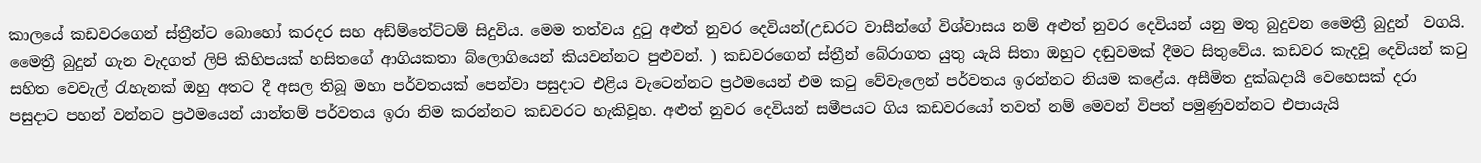කාලයේ කඩවරගෙන් ස්ත්‍රීන්ට බොහෝ කරදර සහ අඩ්ම්තේට්ටම් සිදුවිය. මෙම තත්වය දුටු අළුත් නුවර දෙවියන්(උඩරට වාසීන්ගේ විශ්වාසය නම් අළුත් නුවර දෙවියන් යනු මතු බුදුවන මෛත්‍රී බුදුන්  වගයි. මෛත්‍රී බුදුන් ගැන වැදගත් ලිපි කිහිපයක් හසිතගේ ආගියකතා බ්ලොගියෙන් කියවන්නට පුළුවන්. ) කඩවරගෙන් ස්ත්‍රීන් බේරාගත යුතු යැයි සිතා ඔහුට දඬුවමක් දීමට සිතුවේය. කඩවර කැදවූ දෙවියන් කටු සහිත වෙවැල් රැහැනක් ඔහු අතට දී අසල තිබූ මහා පර්වතයක් පෙන්වා පසුදාට එළිය වැටෙන්නට ප්‍රථමයෙන් එම කටු වේවැලෙන් පර්වතය ඉරන්නට නියම කළේය. අසීමිත දුක්ඛදායී වෙහෙසක් දරා පසුදාට පහන් වන්නට ප්‍රථමයෙන් යාන්තම් පර්වතය ඉරා නිම කරන්නට කඩවරට හැකිවූහ. අළුත් නුවර දෙවියන් සමීපයට ගිය කඩවරයෝ තවත් නම් මෙවන් විපත් පමුණුවන්නට එපායැයි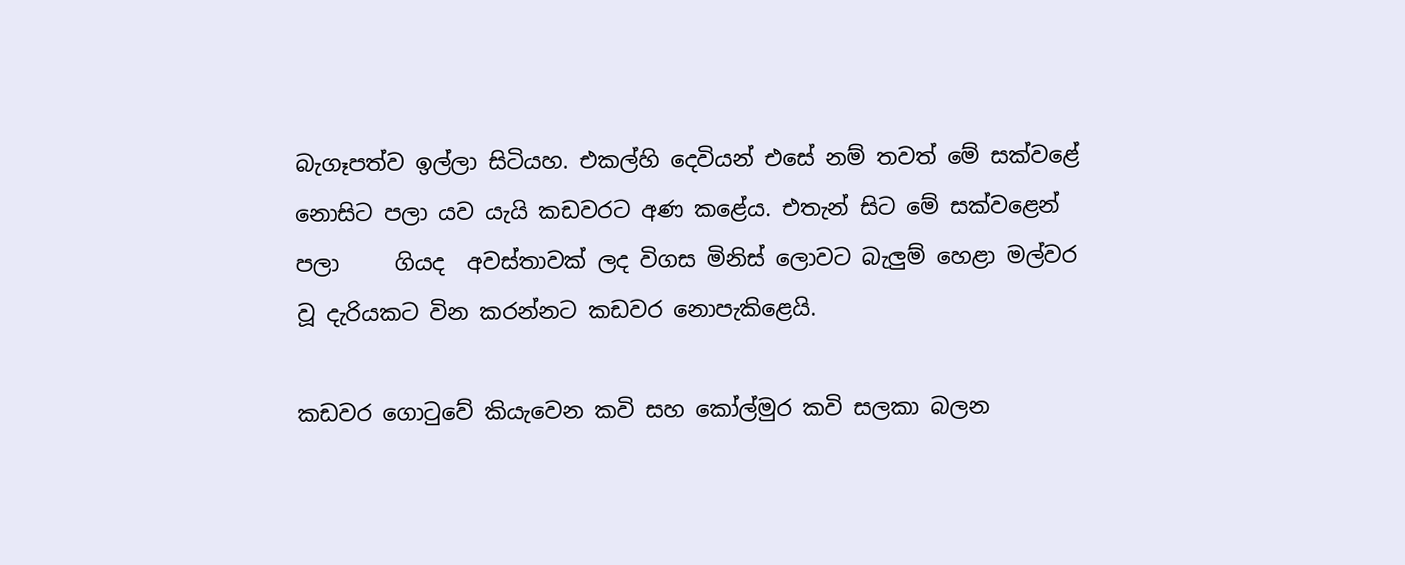බැගෑපත්ව ඉල්ලා සිටියහ. එකල්හි දෙවියන් එසේ නම් තවත් මේ සක්වළේ නොසිට පලා යව යැයි කඩවරට අණ කළේය. එතැන් සිට මේ සක්වළෙන් පලා     ගියද  අවස්තාවක් ලද විගස මිනිස් ලොවට බැලුම් හෙළා මල්වර වූ දැරියකට වින කරන්නට කඩවර නොපැකිළෙයි.

කඩවර ගොටුවේ කියැවෙන කවි සහ කෝල්මුර කවි සලකා බලන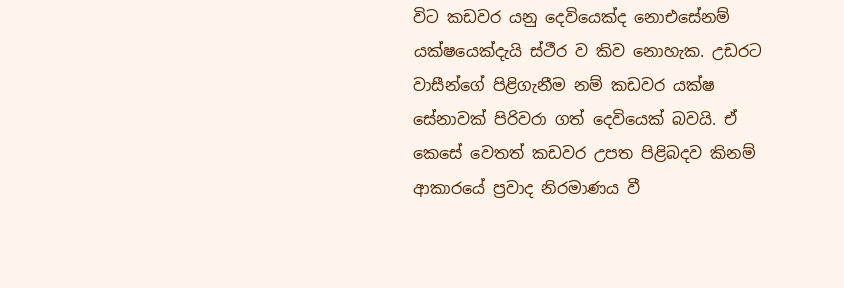විට කඩවර යනු දෙවියෙක්ද නොඑසේනම් යක්ෂයෙක්දැයි ස්ථීර ව කිව නොහැක. උඩරට වාසීන්ගේ පිළිගැනීම නම් කඩවර යක්ෂ සේනාවක් පිරිවරා ගත් දෙවියෙක් බවයි. ඒ කෙසේ වෙතත් කඩවර උපත පිළිබදව කිනම් ආකාරයේ ප්‍රවාද නිරමාණය වී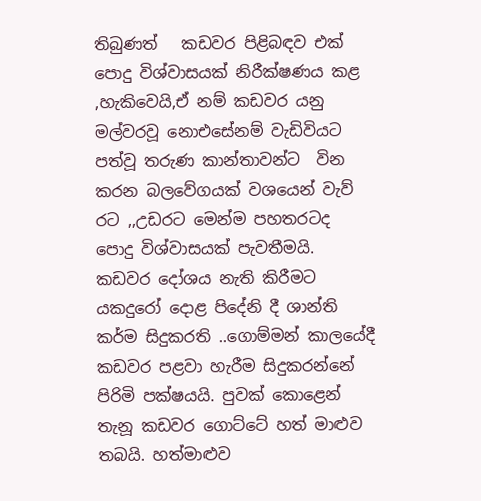තිබුණත්   කඩවර පිළිබඳව එක් පොදු විශ්වාසයක් නිරීක්ෂණය කළ ,හැකිවෙයි,ඒ නම් කඩවර යනු මල්වරවූ නොඑසේනම් වැඩිවියට පත්වූ තරුණ කාන්තාවන්ට  වින කරන බලවේගයක් වශයෙන් වැව් රට ,,උඩරට මෙන්ම පහතරටද පොදු විශ්වාසයක් පැවතීමයි.
කඩවර දෝශය නැති කිරීමට යකදුරෝ දොළ පිදේනි දී ශාන්ති කර්ම සිදුකරති ..ගොම්මන් කාලයේදී කඩවර පළවා හැරීම සිදුකරන්නේ පිරිමි පක්ෂයයි. පුවක් කොළෙන් තැනූ කඩවර ගොට්ටේ හත් මාළුව තබයි. හත්මාළුව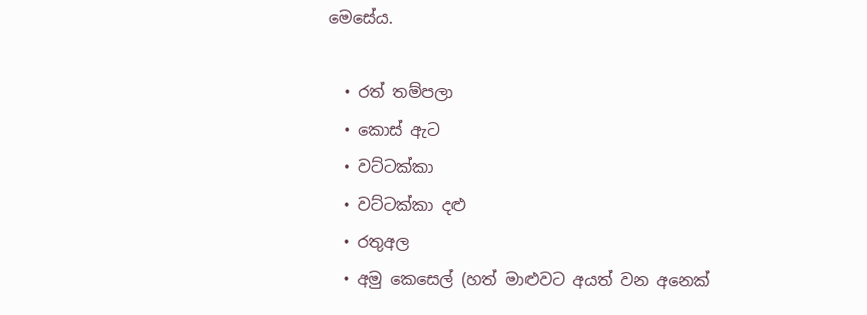මෙසේය.

  • රත් තම්පලා
  • කොස් ඇට
  • වට්ටක්කා
  • වට්ටක්කා දළු
  • රතුඅල
  • අමු කෙසෙල් (හත් මාළුවට අයත් වන අනෙක්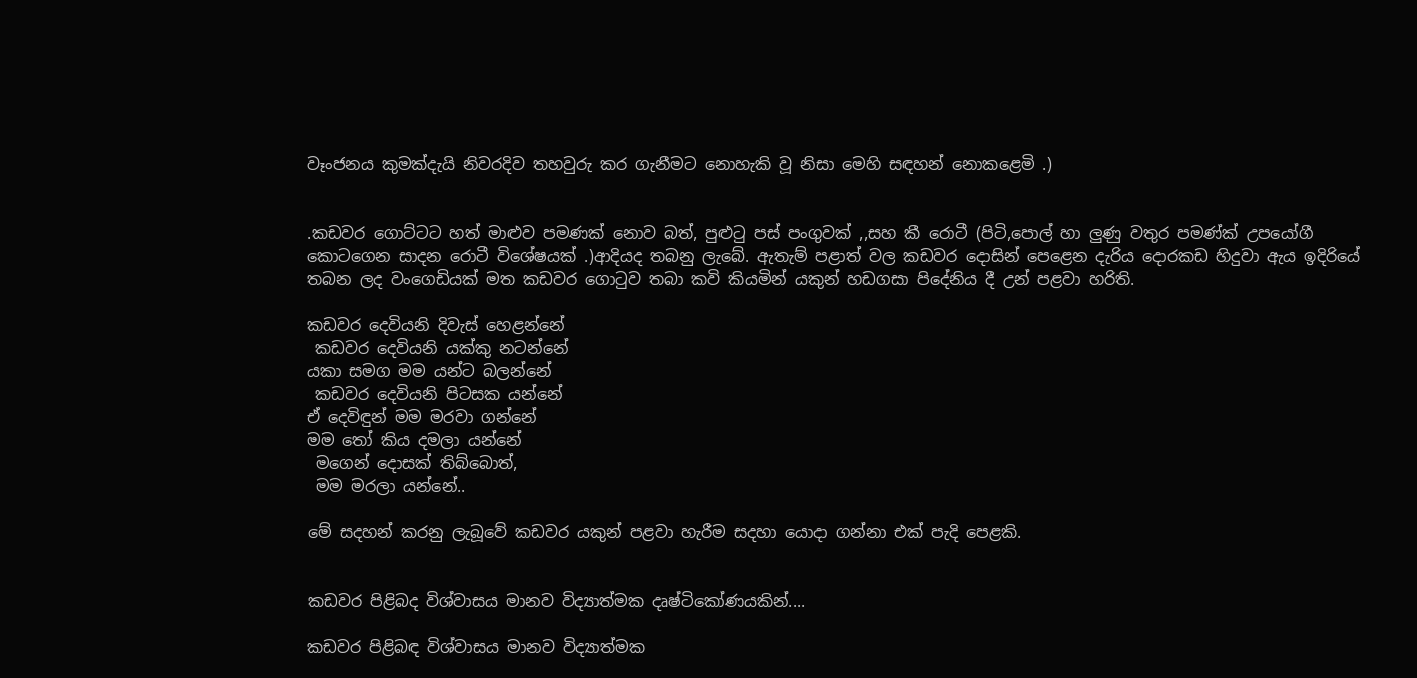වෑංජනය කුමක්දැයි නිවරදිව තහවුරු කර ගැනීමට නොහැකි වූ නිසා මෙහි සඳහන් නොකළෙමි .)


.කඩවර ගොට්ටට හත් මාළුව පමණක් නොව බත්, පුළුටු පස් පංගුවක් ,,සහ කී රොටී (පිටි,පොල් හා ලුණු වතුර පමණ්ක් උපයෝගී කොටගෙන සාදන රොටී විශේෂයක් .)ආදියද තබනු ලැබේ. ඇතැම් පළාත් වල කඩවර දොසින් පෙළෙන දැරිය දොරකඩ හිදුවා ඇය ඉදිරියේ තබන ලද වංගෙඩියක් මත කඩවර ගොටුව තබා කවි කියමින් යකුන් හඩගසා පිදේනිය දී උන් පළවා හරිති.

කඩවර දෙවියනි දිවැස් හෙළන්නේ
 කඩවර දෙවියනි යක්කු නටන්නේ
යකා සමග මම යන්ට බලන්නේ
 කඩවර දෙවියනි පිටසක යන්නේ
ඒ දෙවිඳුන් මම මරවා ගන්නේ
මම තෝ කිය දමලා යන්නේ
 මගෙන් දොසක් තිබ්බොත්,
 මම මරලා යන්නේ..

මේ සදහන් කරනු ලැබූවේ කඩවර යකුන් පළවා හැරීම සදහා යොදා ගන්නා එක් පැදි පෙළකි.


කඩවර පිළිබද විශ්වාසය මානව විද්‍යාත්මක දෘෂ්ටිකෝණයකින්....

කඩවර පිළිබඳ විශ්වාසය මානව විද්‍යාත්මක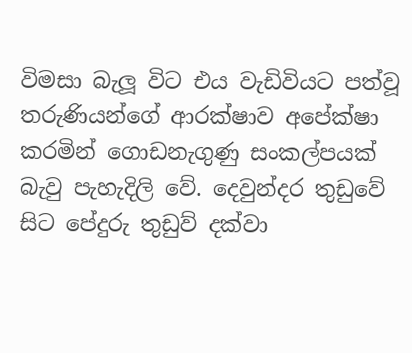විමසා බැලූ විට එය වැඩිවියට පත්වූ තරුණියන්ගේ ආරක්ෂාව අපේක්ෂා කරමින් ගොඩනැගුණු සංකල්පයක් බැවු පැහැදිලි වේ. දෙවුන්දර තුඩුවේ සිට පේදුරු තුඩුව් දක්වා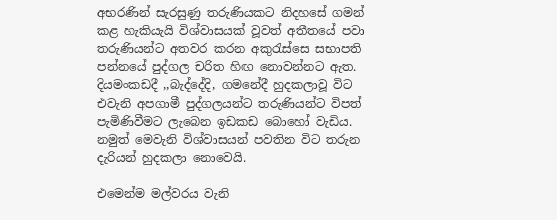අභරණින් සැරසුණු තරුණියකට නිදහසේ ගමන් කළ හැකියැයි විශ්වාසයක් වූවත් අතීතයේ පවා තරුණියන්ට අතවර කරන අකුරැස්සෙ සභාපති පන්නයේ පුද්ගල චරිත හිඟ නොවන්නට ඇත. දියමංකඩදී ,,බැද්දේදි, ගමනේදී හුදකලාවූ විට එවැනි අපගාමී පුද්ගලයන්ට තරුණියන්ට විපත් පැමිණිවීමට ලැබෙන ඉඩකඩ බොහෝ වැඩිය. නමුත් මෙවැනි විශ්වාසයන් පවතින විට තරුන දැරියන් හුදකලා නොවෙයි.

එමෙන්ම මල්වරය වැනි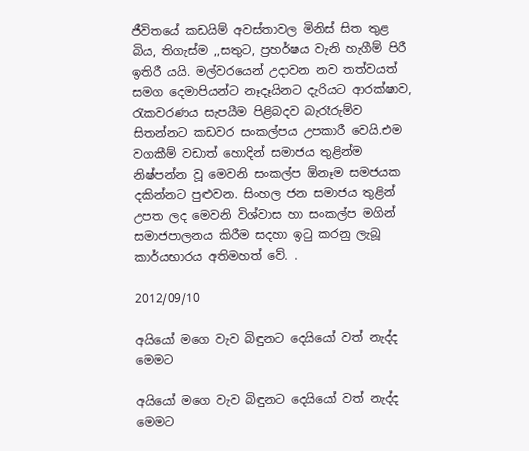ජීවිතයේ කඩයිම් අවස්තාවල මිනිස් සිත තුළ බිය, තිගැස්ම ,,සතුට, ප්‍රහර්ෂය වැනි හැගීම් පිරී ඉතිරී යයි. මල්වරයෙන් උදාවන නව තත්වයත් සමග දෙමාපියන්ට නෑදෑයිනට දැරියට ආරක්ෂාව, රැකවරණය සැපයීම පිළිබදව බැරෑරුම්ව සිතන්නට කඩවර සංකල්පය උපකාරී වෙයි.එම වගකීම් වඩාත් හොදින් සමාජය තුළින්ම නිෂ්පන්න වූ මෙවනි සංකල්ප ඕනෑම සමජයක දකින්නට පුළුවන. සිංහල ජන සමාජය තුළින් උපත ලද මෙවනි විශ්වාස හා සංකල්ප මගින් සමාජපාලනය කිරීම සදහා ඉටු කරනු ලැබූ කාර්යභාරය අතිමහත් වේ. .

2012/09/10

අයියෝ මගෙ වැව බිඳුනට දෙයියෝ වත් නැද්ද මෙමට

අයියෝ මගෙ වැව බිඳුනට දෙයියෝ වත් නැද්ද මෙමට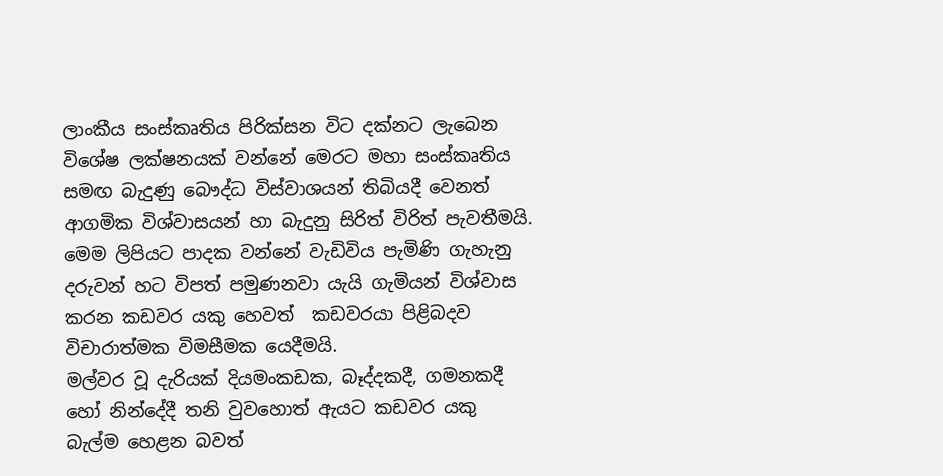ලාංකීය සංස්කෘතිය පිරික්සන විට දක්නට ලැබෙන විශේෂ ලක්ෂනයක් වන්නේ මෙරට මහා සංස්කෘතිය සමඟ බැදුණු බෞද්ධ විස්වාශයන් තිබියදී වෙනත් ආගමික විශ්වාසයන් හා බැදුනු සිරිත් විරිත් පැවතීමයි. මෙම ලිපියට පාදක වන්නේ වැඩිවිය පැමිණි ගැහැනු දරුවන් හට විපත් පමුණනවා යැයි ගැමියන් විශ්වාස කරන කඩවර යකු හෙවත්  කඩවරයා පිළිබදව විචාරාත්මක විමසීමක යෙදීමයි.
මල්වර වූ දැරියක් දියමංකඩක, බෑද්දකදී, ගමනකදී හෝ නින්දේදී තනි වුවහොත් ඇයට කඩවර යකු බැල්ම හෙළන බවත්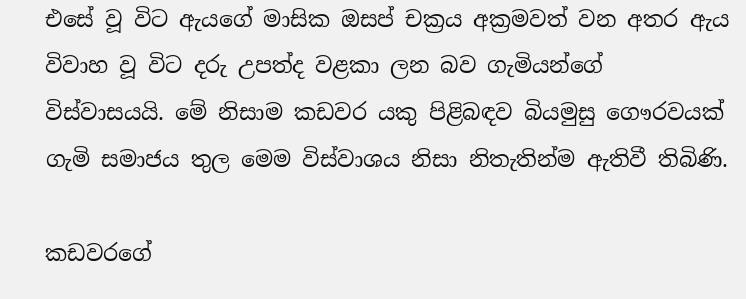එසේ වූ විට ඇයගේ මාසික ඔසප් චක්‍රය අක්‍රමවත් වන අතර ඇය විවාහ වූ විට දරු උපත්ද වළකා ලන බව ගැමියන්ගේ විස්වාසයයි. මේ නිසාම කඩවර යකු පිළිබඳව බියමුසු ගෞරවයක් ගැමි සමාජය තුල මෙම විස්වාශය නිසා නිතැතින්ම ඇතිවී තිබිණි.

කඩවරගේ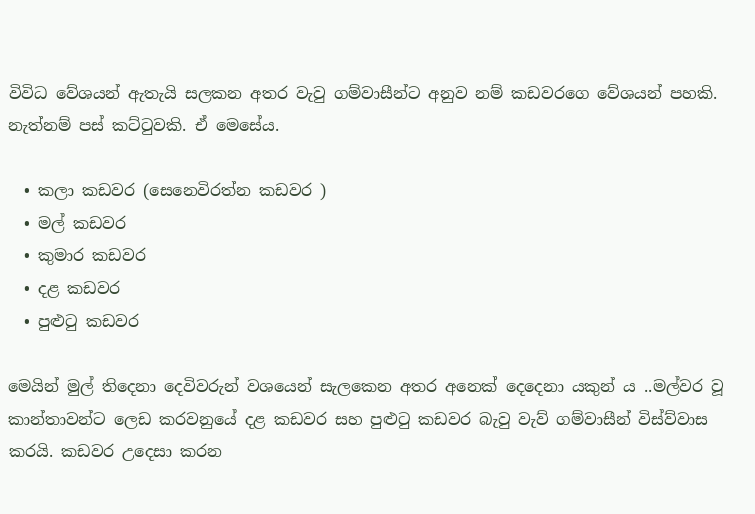විවිධ වේශයන් ඇතැයි සලකන අතර වැවු ගම්වාසීන්ට අනුව නම් කඩවරගෙ වේශයන් පහකි. නැත්නම් පස් කට්ටුවකි. ඒ මෙසේය.

  • කලා කඩවර (සෙනෙවිරත්න කඩවර )
  • මල් කඩවර
  • කුමාර කඩවර
  • දළ කඩවර
  • පුළුටු කඩවර

මෙයින් මුල් තිදෙනා දෙවිවරුන් වශයෙන් සැලකෙන අතර අනෙක් දෙදෙනා යකුන් ය ..මල්වර වූ කාන්තාවන්ට ලෙඩ කරවනුයේ දළ කඩවර සහ පුළුටු කඩවර බැවු වැව් ගම්වාසීන් විස්ව්වාස කරයි. කඩවර උදෙසා කරන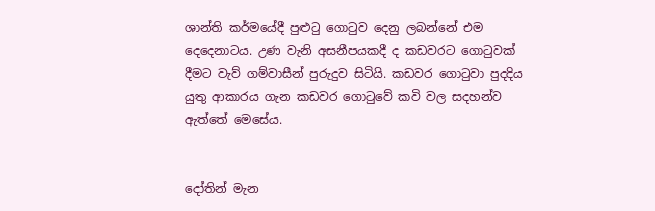ශාන්ති කර්මයේදී පුළුටු ගොටුව දෙනු ලබන්නේ එම දෙදෙනාටය. උණ වැනි අසනීපයකදී ද කඩවරට ගොටුවක් දීමට වැව් ගම්වාසීන් පුරුදුව සිටියි. කඩවර ගොටුවා පුදදිය යුතු ආකාරය ගැන කඩවර ගොටුවේ කවි වල සදහන්ව ඇත්තේ මෙසේය.


දෝතින් මැන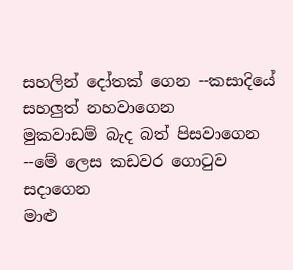සහලින් දෝතක් ගෙන --කසාදියේ සහලුත් නහවාගෙන
මුකවාඩම් බැද බත් පිසවාගෙන --මේ ලෙස කඩවර ගොටුව සදාගෙන
මාළු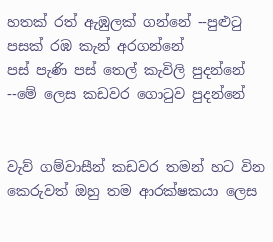හතක් රත් ඇඹුලක් ගන්නේ --පුළුටු පසක් රඹ කැන් අරගන්නේ
පස් පැණි පස් තෙල් කැවිලි පුදන්නේ --මේ ලෙස කඩවර ගොටුව පුදන්නේ


වැව් ගම්වාසීන් කඩවර තමන් හට වින කෙරුවත් ඔහු තම ආරක්ෂකයා ලෙස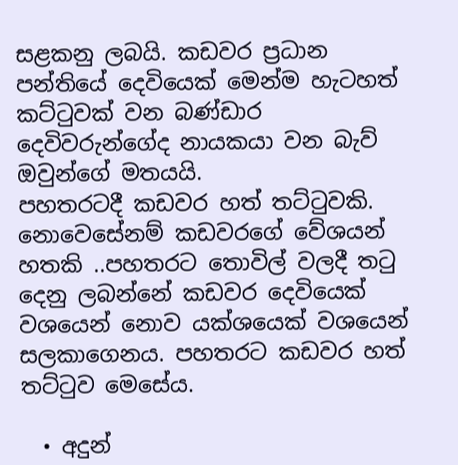සළකනු ලබයි. කඩවර ප්‍රධාන පන්තියේ දෙවියෙක් මෙන්ම හැටහත් කට්ටුවක් වන බණ්ඩාර දෙවිවරුන්ගේද නායකයා වන බැව් ඔවුන්ගේ මතයයි.
පහතරටදී කඩවර හත් තට්ටුවකි. නොවෙසේනම් කඩවරගේ වේශයන් හතකි ..පහතරට තොවිල් වලදී තටු දෙනු ලබන්නේ කඩවර දෙවියෙක් වශයෙන් නොව යක්ශයෙක් වශයෙන් සලකාගෙනය. පහතරට කඩවර හත් තට්ටුව මෙසේය.

  • අදුන්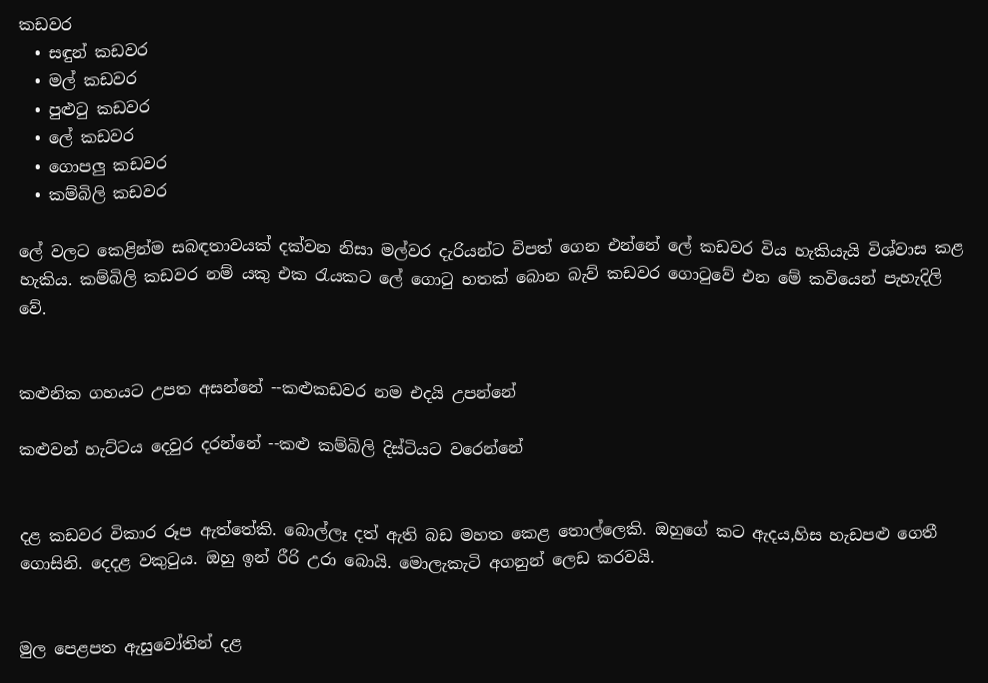කඩවර
  • සඳුන් කඩවර
  • මල් කඩවර
  • පුළුටු කඩවර
  • ලේ කඩවර
  • ගොපලු කඩවර
  • කම්බිලි කඩවර

ලේ වලට කෙළින්ම සබඳතාවයක් දක්වන නිසා මල්වර දැරියන්ට විපත් ගෙන එන්නේ ලේ කඩවර විය හැකියැයි විශ්වාස කළ හැකිය. කම්බිලි කඩවර නම් යකු එක රැයකට ලේ ගොටු හතක් බොන බැව් කඩවර ගොටුවේ එන මේ කවියෙන් පැහැදිලි වේ.


කළුනික ගහයට උපත අසන්නේ --කළුකඩවර නම එදයි උපන්නේ

කළුවන් හැට්ටය දෙවුර දරන්නේ --කළු කම්බිලි දිස්ටියට වරෙන්නේ


දළ කඩවර විකාර රූප ඇත්තේකි. බොල්ලෑ දත් ඇති බඩ මහත කෙළ තොල්ලෙකි. ඔහුගේ කට ඇදය,හිස හැඩපළු ගෙතී ගොසිනි. දෙදළ වකුටුය. ඔහු ඉන් රීරි උරා බොයි. මොලැකැටි අගනුන් ලෙඩ කරවයි.


මුල පෙළපත ඇසුවෝතින් දළ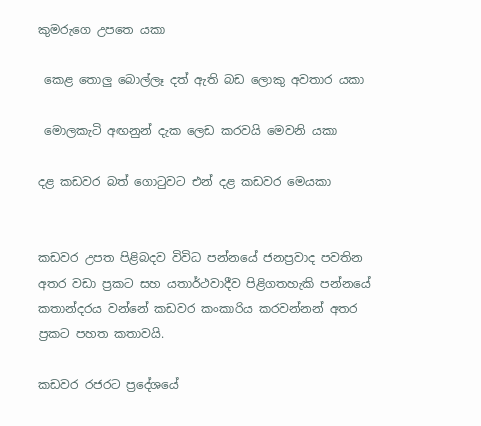කුමරුගෙ උපතෙ යකා

 කෙළ තොලු බොල්ලෑ දත් ඇති බඩ ලොකු අවතාර යකා

 මොලකැටි අඟනුන් දැක ලෙඩ කරවයි මෙවනි යකා

දළ කඩවර බත් ගොටුවට එන් දළ කඩවර මෙයකා


කඩවර උපත පිළිබදව විවිධ පන්නයේ ජනප්‍රවාද පවතින අතර වඩා ප්‍රකට සහ යතාර්ථවාදීව පිළිගතහැකි පන්නයේ කතාන්දරය වන්නේ කඩවර කංකාරිය කරවන්නන් අතර ප්‍රකට පහත කතාවයි.

කඩවර රජරට ප්‍රදේශයේ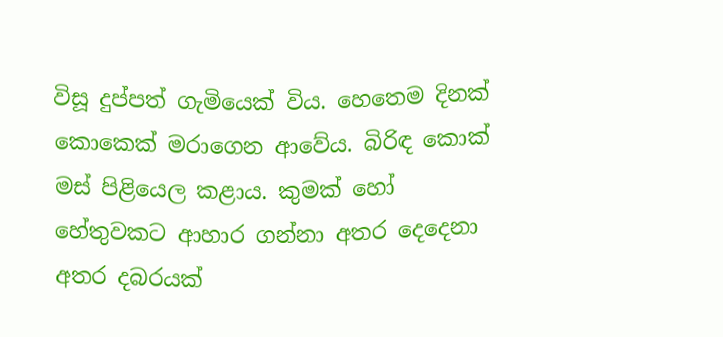විසූ දුප්පත් ගැමියෙක් විය. හෙතෙම දිනක් කොකෙක් මරාගෙන ආවේය. බිරිඳ කොක් මස් පිළියෙල කළාය. කුමක් හෝ හේතුවකට ආහාර ගන්නා අතර දෙදෙනා අතර දබරයක්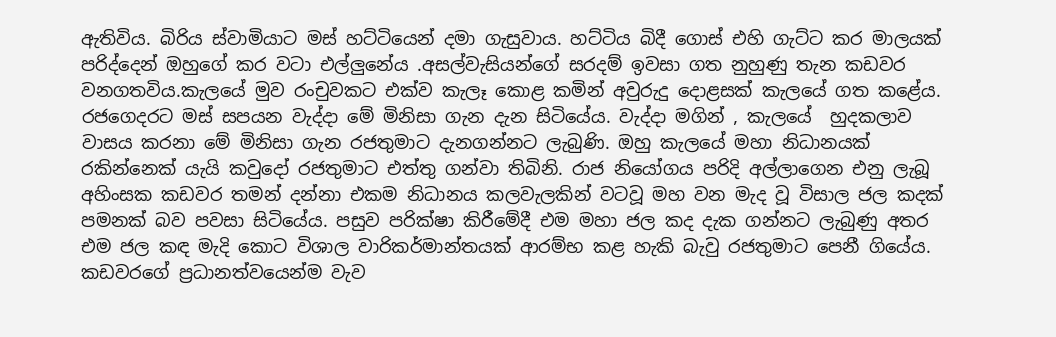ඇතිවිය. බිරිය ස්වාමියාට මස් හට්ටියෙන් දමා ගැසුවාය. හට්ටිය බිදී ගොස් එහි ගැට්ට කර මාලයක් පරිද්දෙන් ඔහුගේ කර වටා එල්ලුනේය .අසල්වැසියන්ගේ සරදම් ඉවසා ගත නුහුණු තැන කඩවර වනගතවිය.කැලයේ මුව රංචුවකට එක්ව කැලෑ කොළ කමින් අවුරුදු දොළසක් කැලයේ ගත කළේය. රජගෙදරට මස් සපයන වැද්දා මේ මිනිසා ගැන දැන සිටියේය. වැද්දා මගින් , කැලයේ  හුදකලාව වාසය කරනා මේ මිනිසා ගැන රජතුමාට දැනගන්නට ලැබුණි. ඔහු කැලයේ මහා නිධානයක් රකින්නෙක් යැයි කවුදෝ රජතුමාට එත්තු ගන්වා තිබිනි. රාජ නියෝගය පරිදි අල්ලාගෙන එනු ලැබූ අහිංසක කඩවර තමන් දන්නා එකම නිධානය කලවැලකින් වටවූ මහ වන මැද වූ විසාල ජල කදක් පමනක් බව පවසා සිටියේය. පසුව පරික්ෂා කිරීමේදී එම මහා ජල කද දැක ගන්නට ලැබුණු අතර එම ජල කඳ මැදි කොට විශාල වාරිකර්මාන්තයක් ආරම්භ කළ හැකි බැවු රජතුමාට පෙනී ගියේය. කඩවරගේ ප්‍රධානත්වයෙන්ම වැව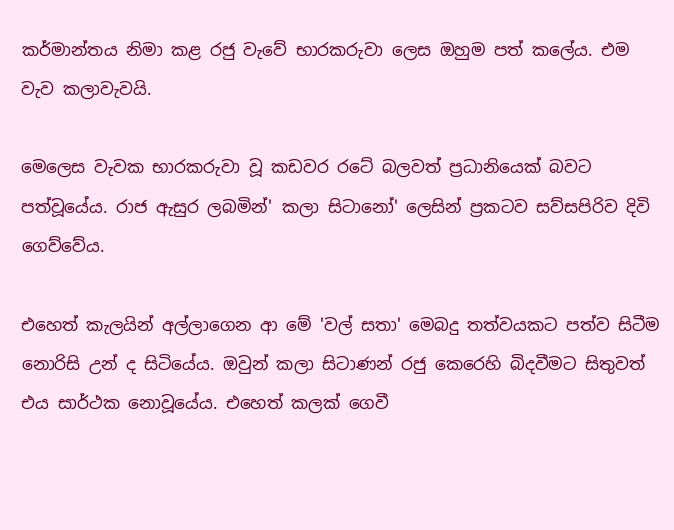කර්මාන්තය නිමා කළ රජු වැවේ භාරකරුවා ලෙස ඔහුම පත් කලේය. එම වැව කලාවැවයි.

මෙලෙස වැවක භාරකරුවා වූ කඩවර රටේ බලවත් ප්‍රධානියෙක් බවට පත්වූයේය. රාජ ඇසුර ලබමින්' කලා සිටානෝ' ලෙසින් ප්‍රකටව සව්සපිරිව දිවි ගෙව්වේය.

එහෙත් කැලයින් අල්ලාගෙන ආ මේ 'වල් සතා' මෙබදු තත්වයකට පත්ව සිටීම නොරිසි උන් ද සිටියේය. ඔවුන් කලා සිටාණන් රජු කෙරෙහි බිදවීමට සිතුවත් එය සාර්ථක නොවූයේය. එහෙත් කලක් ගෙවී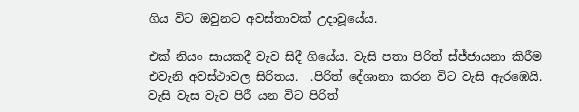ගිය විට ඔවුනට අවස්තාවක් උදාවූයේය.

එක් නියං සායකදී වැව සිදී ගියේය. වැසි පතා පිරිත් ස්ජ්ජායනා කිරීම එවැනි අවස්ථාවල සිරිතය.  .පිරිත් දේශානා කරන විට වැසි ඇරඹෙයි. වැසි වැස වැව පිරී යන විට පිරිත්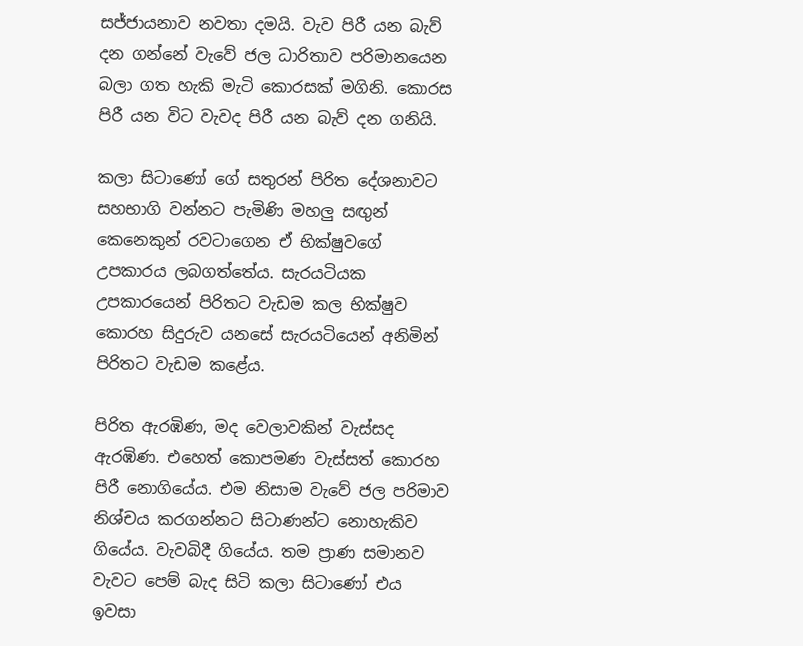සජ්ජායනාව නවතා දමයි. වැව පිරී යන බැව් දන ගන්නේ වැවේ ජල ධාරිතාව පරිමානයෙන බලා ගත හැකි මැටි කොරසක් මගිනි. කොරස පිරී යන විට වැවද පිරී යන බැව් දන ගනියි.

කලා සිටාණෝ ගේ සතුරන් පිරිත දේශනාවට සහභාගි වන්නට පැමිණි මහලු සඟුන් කෙනෙකුන් රවටාගෙන ඒ භික්ෂුවගේ උපකාරය ලබගත්තේය. සැරයටියක උපකාරයෙන් පිරිතට වැඩම කල භික්ෂුව කොරහ සිදුරුව යනසේ සැරයටියෙන් අනිමින් පිරිතට වැඩම කළේය.

පිරිත ඇරඹිණ, මද වෙලාවකින් වැස්සද ඇරඹිණ. එහෙත් කොපමණ වැස්සත් කොරහ පිරී නොගියේය. එම නිසාම වැවේ ජල පරිමාව නිශ්චය කරගන්නට සිටාණන්ට නොහැකිව ගියේය. වැවබිදී ගියේය. තම ප්‍රාණ සමානව වැවට පෙම් බැද සිටි කලා සිටාණෝ එය ඉවසා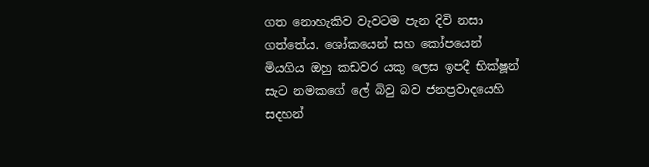ගත නොහැකිව වැවටම පැන දිවි නසා ගත්තේය. ශෝකයෙන් සහ කෝපයෙන් මියගිය ඔහු කඩවර යකු ලෙස ඉපදී භික්ෂූන් සැට නමකගේ ලේ බිවු බව ජනප්‍රවාදයෙහි සදහන්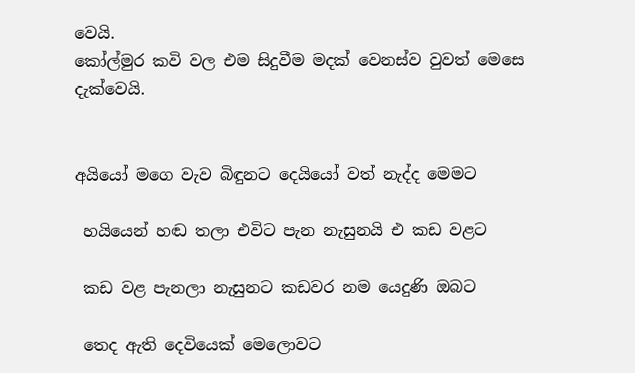වෙයි.
කෝල්මුර කවි වල එම සිදුවීම මදක් වෙනස්ව වුවත් මෙසෙ දැක්වෙයි.


අයියෝ මගෙ වැව බිඳුනට දෙයියෝ වත් නැද්ද මෙමට

 හයියෙන් හඬ තලා එවිට පැන නැසුනයි එ කඩ වළට

 කඩ වළ පැනලා නැසුනට කඩවර නම යෙදුණි ඔබට

 තෙද ඇති දෙවියෙක් මෙලොවට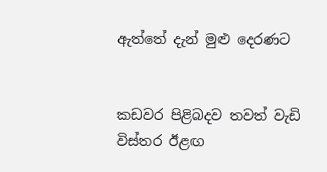ඇත්තේ දැන් මුළු දෙරණට


කඩවර පිළිබදව තවත් වැඩි විස්තර ඊළඟ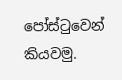පෝස්ටුවෙන් කියවමු.